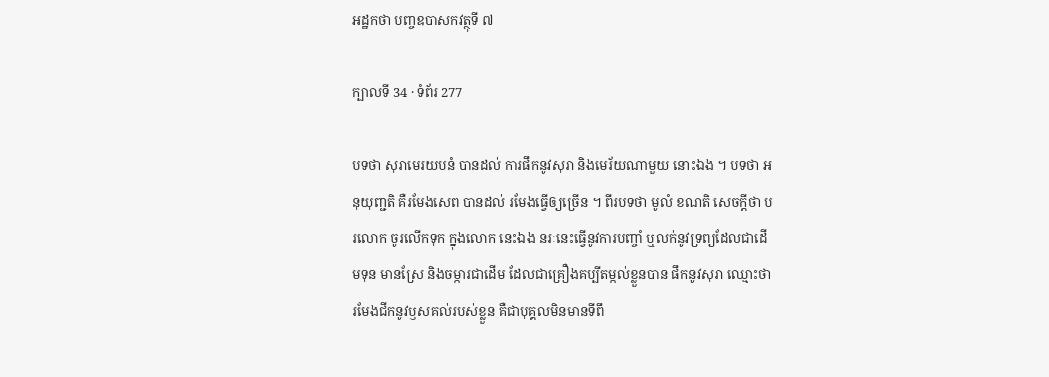អដ្ឋកថា បញ្ចឧបាសកវត្ថុទី ៧

ក្បាលទី 34 · ទំព័រ 277

បទថា សុរាមេរយបនំ បានដល់ ការផឹកនូវសុរា និងមេរ័យណាមួយ នោះឯង ។ បទថា អនុយុញ្ជតិ គឺរមែងសេព បានដល់ រមែងធ្វើឲ្យច្រើន ។ ពីរបទថា មូលំ ខណតិ សេចក្តីថា បរលោក ចូរលើកទុក ក្នុងលោក នេះឯង នរៈនេះធ្វើនូវការបញ្ចាំ ឬលក់នូវទ្រព្យដែលជាដើមទុន មានស្រែ និងចម្ការជាដើម ដែលជាគ្រឿងគប្បីតម្កល់ខ្លួនបាន ផឹកនូវសុរា ឈ្មោះថា រមែងជីកនូវឫសគល់របស់ខ្លួន គឺជាបុគ្គលមិនមានទីពឹ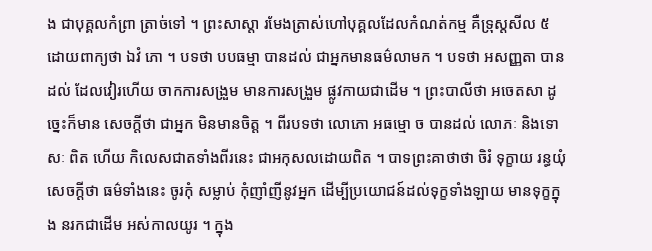ង ជាបុគ្គលកំព្រា ត្រាច់ទៅ ។ ព្រះសាស្តា រមែងត្រាស់ហៅបុគ្គលដែលកំណត់កម្ម គឺទ្រុស្តសីល ៥ ដោយពាក្យថា ឯវំ ភោ ។ បទថា បបធម្មា បានដល់ ជាអ្នកមានធម៌លាមក ។ បទថា អសញ្ញតា បានដល់ ដែលវៀរហើយ ចាកការសង្រួម មានការសង្រួម ផ្លូវកាយជាដើម ។ ព្រះបាលីថា អចេតសា ដូច្នេះក៏មាន សេចក្តីថា ជាអ្នក មិនមានចិត្ត ។ ពីរបទថា លោភោ អធម្មោ ច បានដល់ លោភៈ និងទោសៈ ពិត ហើយ កិលេសជាតទាំងពីរនេះ ជាអកុសលដោយពិត ។ បាទព្រះគាថាថា ចិរំ ទុក្ខាយ រន្ធយុំ សេចក្តីថា ធម៌ទាំងនេះ ចូរកុំ សម្លាប់ កុំញាំញីនូវអ្នក ដើម្បីប្រយោជន៍ដល់ទុក្ខទាំងឡាយ មានទុក្ខក្នុង នរកជាដើម អស់កាលយូរ ។ ក្នុង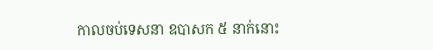កាលចប់ទេសនា ឧបាសក ៥ នាក់នោះ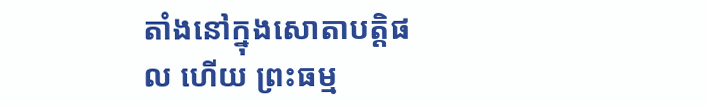តាំងនៅក្នុងសោតាបត្តិផល ហើយ ព្រះធម្ម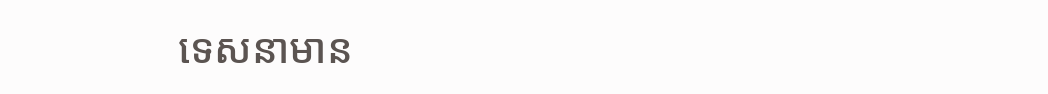ទេសនាមាន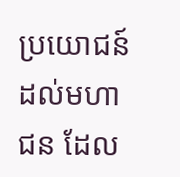ប្រយោជន៍ដល់មហាជន ដែល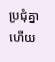ប្រជុំគ្នាហើយ